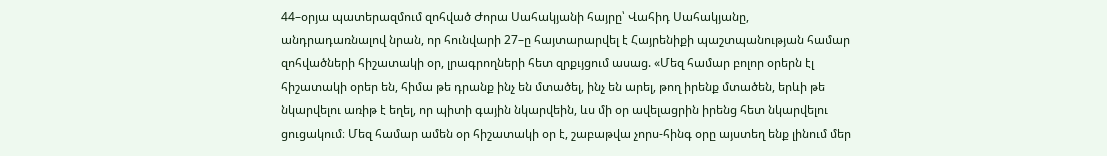44–օրյա պատերազմում զոհված Ժորա Սահակյանի հայրը՝ Վահիդ Սահակյանը, անդրադառնալով նրան, որ հունվարի 27–ը հայտարարվել է Հայրենիքի պաշտպանության համար զոհվածների հիշատակի օր, լրագրողների հետ զրքւյցում ասաց. «Մեզ համար բոլոր օրերն էլ հիշատակի օրեր են, հիմա թե դրանք ինչ են մտածել, ինչ են արել, թող իրենք մտածեն, երևի թե նկարվելու առիթ է եղել, որ պիտի գային նկարվեին, ևս մի օր ավելացրին իրենց հետ նկարվելու ցուցակում։ Մեզ համար ամեն օր հիշատակի օր է, շաբաթվա չորս-հինգ օրը այստեղ ենք լինում մեր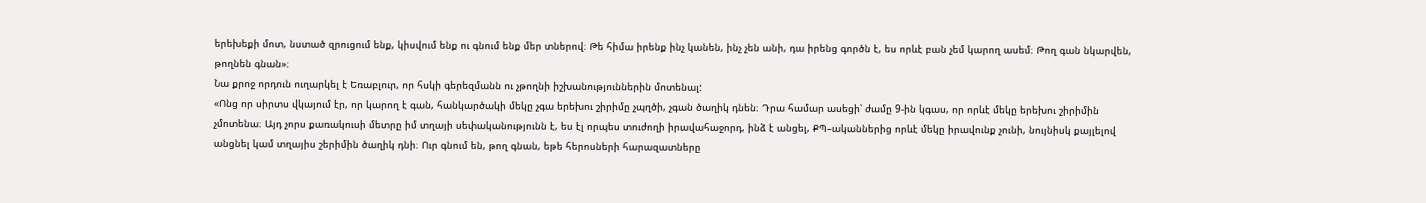երեխեքի մոտ, նստած զրուցում ենք, կիսվում ենք ու գնում ենք մեր տներով։ Թե հիմա իրենք ինչ կանեն, ինչ չեն անի, դա իրենց գործն է, ես որևէ բան չեմ կարող ասեմ։ Թող գան նկարվեն, թողնեն գնան»։
Նա քրոջ որդուն ուղարկել է Եռաբլուր, որ հսկի գերեզմանն ու չթողնի իշխանություններին մոտենալ:
«Ոնց որ սիրտս վկայում էր, որ կարող է գան, հանկարծակի մեկը չգա երեխու շիրիմը չպղծի, չգան ծաղիկ դնեն։ Դրա համար ասեցի՝ ժամը 9-ին կգաս, որ որևէ մեկը երեխու շիրիմին չմոտենա։ Այդ չորս քառակուսի մետրը իմ տղայի սեփականությունն է, ես էլ որպես տուժողի իրավահաջորդ, ինձ է անցել, ՔՊ–ականներից որևէ մեկը իրավունք չունի, նույնիսկ քայլելով անցնել կամ տղայիս շերիմին ծաղիկ դնի։ Ուր գնում են, թող գնան, եթե հերոսների հարազատները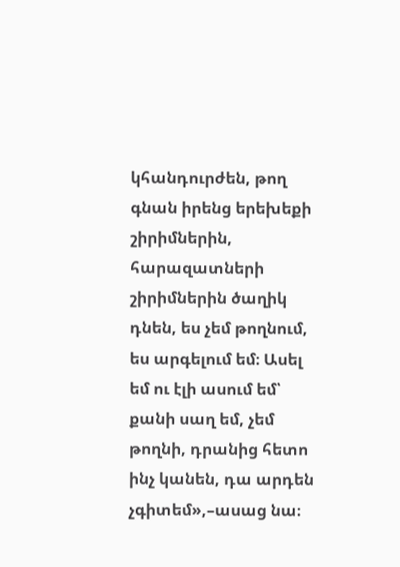կհանդուրժեն, թող գնան իրենց երեխեքի շիրիմներին, հարազատների շիրիմներին ծաղիկ դնեն, ես չեմ թողնում, ես արգելում եմ։ Ասել եմ ու էլի ասում եմ՝ քանի սաղ եմ, չեմ թողնի, դրանից հետո ինչ կանեն, դա արդեն չգիտեմ»,–ասաց նա։